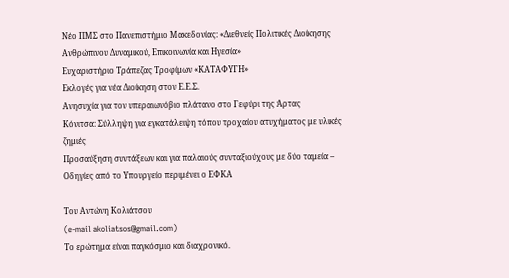Νέο ΠΜΣ στο Πανεπιστήμιο Μακεδονίας: «Διεθνείς Πολιτικές Διοίκησης Ανθρώπινου Δυναμικού, Επικοινωνία και Ηγεσία»
Ευχαριστήριο Τράπεζας Τροφίμων «ΚΑΤΑΦΥΓΗ»
Εκλογές για νέα Διοίκηση στον Ε.Ε.Σ.
Ανησυχία για τον υπεραιωνόβιο πλάτανο στο Γεφύρι της Άρτας
Κόνιτσα: Σύλληψη για εγκατάλειψη τόπου τροχαίου ατυχήματος με υλικές ζημιές
Προσαύξηση συντάξεων και για παλαιούς συνταξιούχους με δύο ταμεία – Οδηγίες από το Υπουργείο περιμένει ο ΕΦΚΑ

Του Αντώνη Κολιάτσου
(e-mail akoliatsos@gmail.com)
Το ερώτημα είναι παγκόσμιο και διαχρονικό.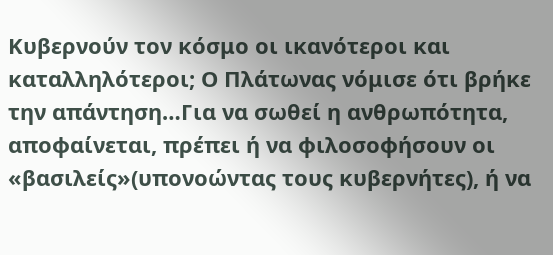Κυβερνούν τον κόσμο οι ικανότεροι και καταλληλότεροι; Ο Πλάτωνας νόμισε ότι βρήκε την απάντηση…Για να σωθεί η ανθρωπότητα, αποφαίνεται, πρέπει ή να φιλοσοφήσουν οι «βασιλείς»(υπονοώντας τους κυβερνήτες), ή να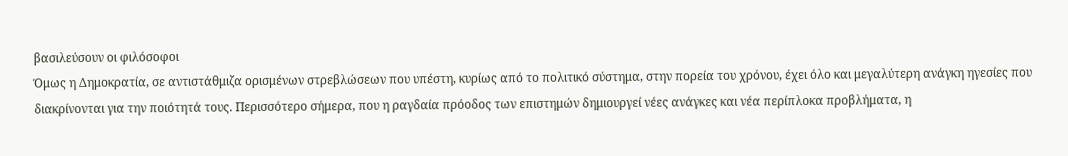βασιλεύσουν οι φιλόσοφοι
Όμως η Δημοκρατία, σε αντιστάθμιζα ορισμένων στρεβλώσεων που υπέστη, κυρίως από το πολιτικό σύστημα, στην πορεία του χρόνου, έχει όλο και μεγαλύτερη ανάγκη ηγεσίες που διακρίνονται για την ποιότητά τους. Περισσότερο σήμερα, που η ραγδαία πρόοδος των επιστημών δημιουργεί νέες ανάγκες και νέα περίπλοκα προβλήματα, η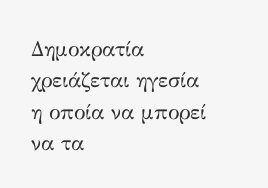Δημοκρατία χρειάζεται ηγεσία η οποία να μπορεί να τα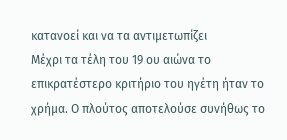κατανοεί και να τα αντιμετωπίζει
Μέχρι τα τέλη του 19 ου αιώνα το επικρατέστερο κριτήριο του ηγέτη ήταν το χρήμα. Ο πλούτος αποτελούσε συνήθως το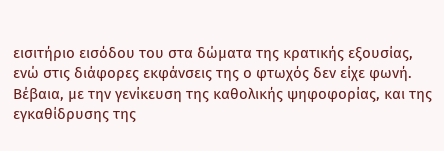εισιτήριο εισόδου του στα δώματα της κρατικής εξουσίας, ενώ στις διάφορες εκφάνσεις της ο φτωχός δεν είχε φωνή.
Βέβαια, με την γενίκευση της καθολικής ψηφοφορίας, και της εγκαθίδρυσης της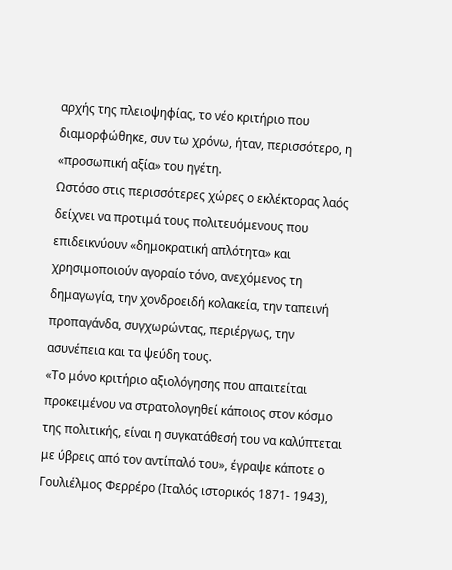αρχής της πλειοψηφίας, το νέο κριτήριο που διαμορφώθηκε, συν τω χρόνω, ήταν, περισσότερο, η «προσωπική αξία» του ηγέτη.
Ωστόσο στις περισσότερες χώρες ο εκλέκτορας λαός δείχνει να προτιμά τους πολιτευόμενους που επιδεικνύουν «δημοκρατική απλότητα» και χρησιμοποιούν αγοραίο τόνο, ανεχόμενος τη δημαγωγία, την χονδροειδή κολακεία, την ταπεινή προπαγάνδα, συγχωρώντας, περιέργως, την ασυνέπεια και τα ψεύδη τους.
«Το μόνο κριτήριο αξιολόγησης που απαιτείται προκειμένου να στρατολογηθεί κάποιος στον κόσμο της πολιτικής, είναι η συγκατάθεσή του να καλύπτεται με ύβρεις από τον αντίπαλό του», έγραψε κάποτε ο Γουλιέλμος Φερρέρο (Ιταλός ιστορικός 1871- 1943),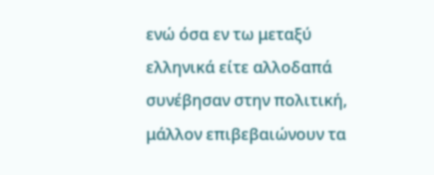ενώ όσα εν τω μεταξύ ελληνικά είτε αλλοδαπά συνέβησαν στην πολιτική, μάλλον επιβεβαιώνουν τα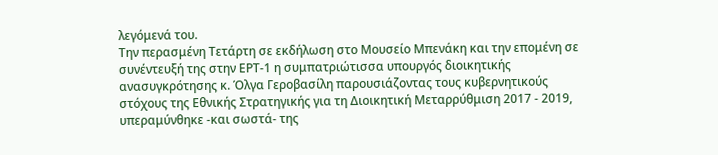λεγόμενά του.
Την περασμένη Τετάρτη σε εκδήλωση στο Μουσείο Μπενάκη και την επομένη σε συνέντευξή της στην ΕΡΤ-1 η συμπατριώτισσα υπουργός διοικητικής ανασυγκρότησης κ. Όλγα Γεροβασίλη παρουσιάζοντας τους κυβερνητικούς στόχους της Εθνικής Στρατηγικής για τη Διοικητική Μεταρρύθμιση 2017 - 2019, υπεραμύνθηκε -και σωστά- της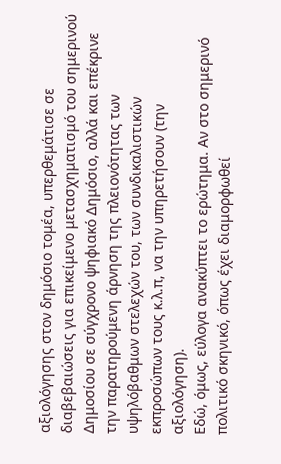αξιολόγησης στον δημόσιο τομέα, υπερθεμάτισε σε διαβεβαιώσεις για επικείμενο μετασχηματισμό του σημερινού Δημοσίου σε σύγχρονο ψηφιακό Δημόσιο, αλλά και επέκρινε την παρατηρούμενη άρνηση της πλειονότητας των υψηλόβαθμων στελεχών του, των συνδικαλιστικών εκπροσώπων τους κ.λ.π, να την υπηρετήσουν (την αξιολόγηση).
Εδώ, όμως, εύλογα ανακύπτει το ερώτημα. Αν στο σημερινό πολιτικό σκηνικό, όπως έχει διαμορφωθεί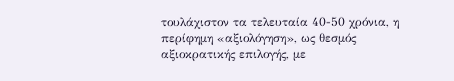τουλάχιστον τα τελευταία 40-50 χρόνια, η περίφημη «αξιολόγηση», ως θεσμός αξιοκρατικής επιλογής, με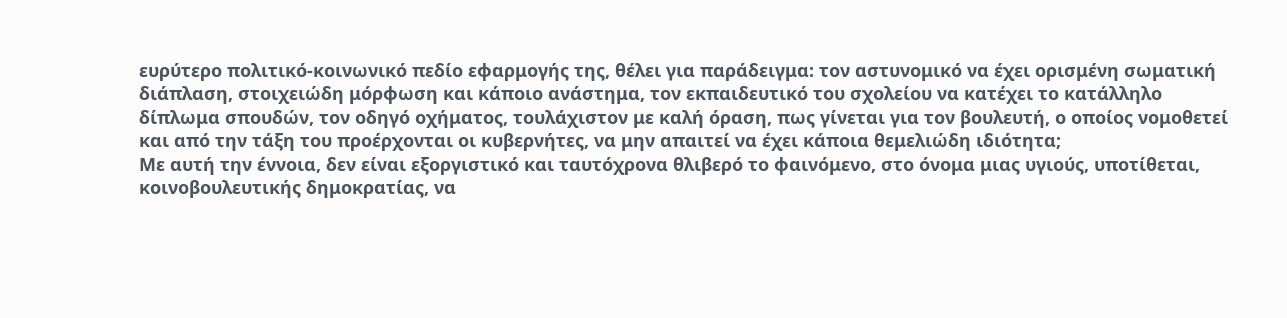ευρύτερο πολιτικό-κοινωνικό πεδίο εφαρμογής της, θέλει για παράδειγμα: τον αστυνομικό να έχει ορισμένη σωματική διάπλαση, στοιχειώδη μόρφωση και κάποιο ανάστημα, τον εκπαιδευτικό του σχολείου να κατέχει το κατάλληλο δίπλωμα σπουδών, τον οδηγό οχήματος, τουλάχιστον με καλή όραση, πως γίνεται για τον βουλευτή, ο οποίος νομοθετεί και από την τάξη του προέρχονται οι κυβερνήτες, να μην απαιτεί να έχει κάποια θεμελιώδη ιδιότητα;
Με αυτή την έννοια, δεν είναι εξοργιστικό και ταυτόχρονα θλιβερό το φαινόμενο, στο όνομα μιας υγιούς, υποτίθεται, κοινοβουλευτικής δημοκρατίας, να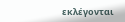εκλέγονται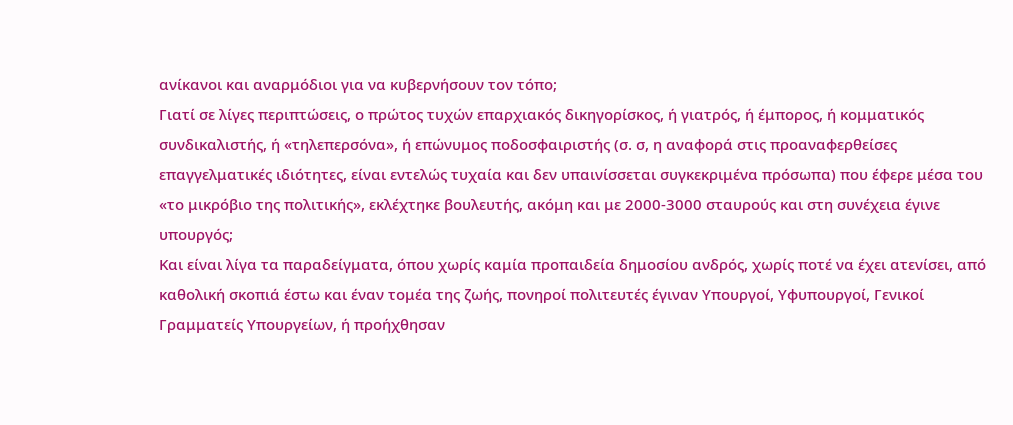ανίκανοι και αναρμόδιοι για να κυβερνήσουν τον τόπο;
Γιατί σε λίγες περιπτώσεις, ο πρώτος τυχών επαρχιακός δικηγορίσκος, ή γιατρός, ή έμπορος, ή κομματικός συνδικαλιστής, ή «τηλεπερσόνα», ή επώνυμος ποδοσφαιριστής (σ. σ, η αναφορά στις προαναφερθείσες επαγγελματικές ιδιότητες, είναι εντελώς τυχαία και δεν υπαινίσσεται συγκεκριμένα πρόσωπα) που έφερε μέσα του «το μικρόβιο της πολιτικής», εκλέχτηκε βουλευτής, ακόμη και με 2000-3000 σταυρούς και στη συνέχεια έγινε υπουργός;
Και είναι λίγα τα παραδείγματα, όπου χωρίς καμία προπαιδεία δημοσίου ανδρός, χωρίς ποτέ να έχει ατενίσει, από καθολική σκοπιά έστω και έναν τομέα της ζωής, πονηροί πολιτευτές έγιναν Υπουργοί, Υφυπουργοί, Γενικοί Γραμματείς Υπουργείων, ή προήχθησαν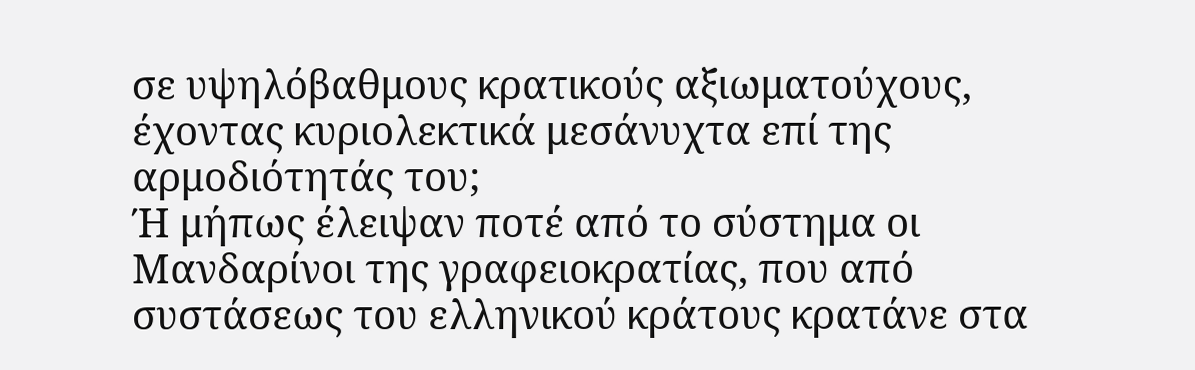σε υψηλόβαθμους κρατικούς αξιωματούχους, έχοντας κυριολεκτικά μεσάνυχτα επί της αρμοδιότητάς του;
Ή μήπως έλειψαν ποτέ από το σύστημα οι Μανδαρίνοι της γραφειοκρατίας, που από συστάσεως του ελληνικού κράτους κρατάνε στα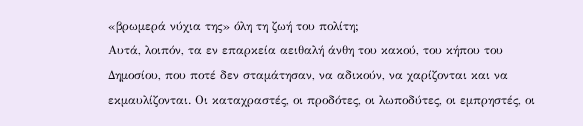«βρωμερά νύχια της» όλη τη ζωή του πολίτη;
Αυτά, λοιπόν, τα εν επαρκεία αειθαλή άνθη του κακού, του κήπου του Δημοσίου, που ποτέ δεν σταμάτησαν, να αδικούν, να χαρίζονται και να εκμαυλίζονται. Οι καταχραστές, οι προδότες, οι λωποδύτες, οι εμπρηστές, οι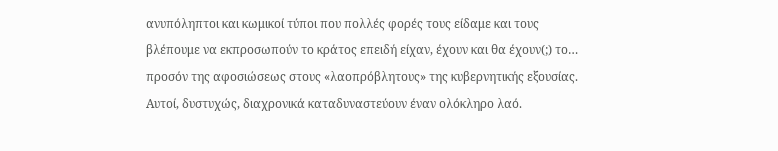ανυπόληπτοι και κωμικοί τύποι που πολλές φορές τους είδαμε και τους βλέπουμε να εκπροσωπούν το κράτος επειδή είχαν, έχουν και θα έχουν(;) το… προσόν της αφοσιώσεως στους «λαοπρόβλητους» της κυβερνητικής εξουσίας. Αυτοί, δυστυχώς, διαχρονικά καταδυναστεύουν έναν ολόκληρο λαό.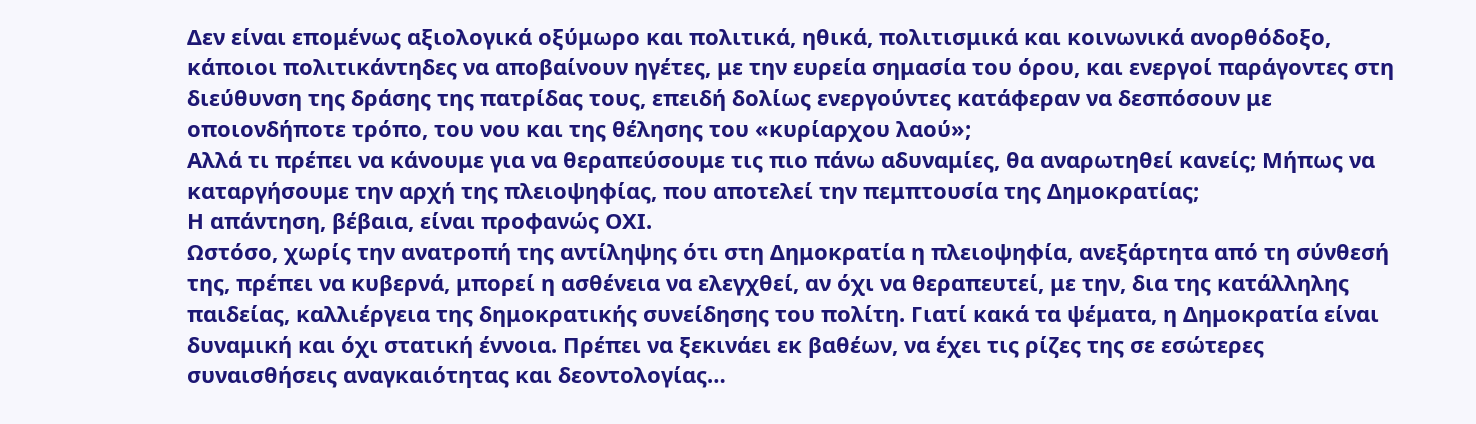Δεν είναι επομένως αξιολογικά οξύμωρο και πολιτικά, ηθικά, πολιτισμικά και κοινωνικά ανορθόδοξο, κάποιοι πολιτικάντηδες να αποβαίνουν ηγέτες, με την ευρεία σημασία του όρου, και ενεργοί παράγοντες στη διεύθυνση της δράσης της πατρίδας τους, επειδή δολίως ενεργούντες κατάφεραν να δεσπόσουν με οποιονδήποτε τρόπο, του νου και της θέλησης του «κυρίαρχου λαού»;
Αλλά τι πρέπει να κάνουμε για να θεραπεύσουμε τις πιο πάνω αδυναμίες, θα αναρωτηθεί κανείς; Μήπως να καταργήσουμε την αρχή της πλειοψηφίας, που αποτελεί την πεμπτουσία της Δημοκρατίας;
Η απάντηση, βέβαια, είναι προφανώς ΟΧΙ.
Ωστόσο, χωρίς την ανατροπή της αντίληψης ότι στη Δημοκρατία η πλειοψηφία, ανεξάρτητα από τη σύνθεσή της, πρέπει να κυβερνά, μπορεί η ασθένεια να ελεγχθεί, αν όχι να θεραπευτεί, με την, δια της κατάλληλης παιδείας, καλλιέργεια της δημοκρατικής συνείδησης του πολίτη. Γιατί κακά τα ψέματα, η Δημοκρατία είναι δυναμική και όχι στατική έννοια. Πρέπει να ξεκινάει εκ βαθέων, να έχει τις ρίζες της σε εσώτερες συναισθήσεις αναγκαιότητας και δεοντολογίας…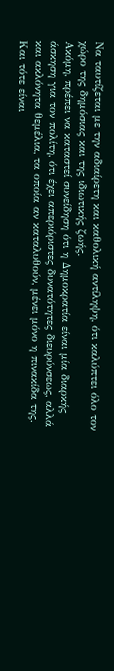Να ταυτίζεται με την αδιαίρετη και καθολική αντίληψη, ότι καλύπτει όλο τον χώρο της δημόσιας και της ιδιωτικής ζωής.
Ακόμη, πρέπει να καταστεί συνείδηση ότι η Δημοκρατία είναι μία διαρκής άσκηση για τον πολίτη, ότι έχει απεριόριστες δυνατότητες διευρύνσεως, αλλά και ακλόνητα θεμέλια, τα οποία αν καταλυθούν, μένει μόνο η πινακίδα της. Και τότε είναι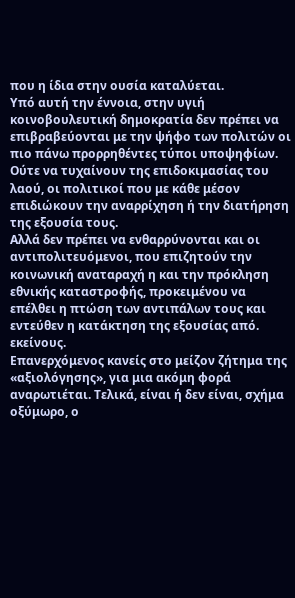που η ίδια στην ουσία καταλύεται.
Υπό αυτή την έννοια, στην υγιή κοινοβουλευτική δημοκρατία δεν πρέπει να επιβραβεύονται με την ψήφο των πολιτών οι πιο πάνω προρρηθέντες τύποι υποψηφίων. Ούτε να τυχαίνουν της επιδοκιμασίας του λαού, οι πολιτικοί που με κάθε μέσον επιδιώκουν την αναρρίχηση ή την διατήρηση της εξουσία τους.
Αλλά δεν πρέπει να ενθαρρύνονται και οι αντιπολιτευόμενοι, που επιζητούν την κοινωνική αναταραχή η και την πρόκληση εθνικής καταστροφής, προκειμένου να επέλθει η πτώση των αντιπάλων τους και εντεύθεν η κατάκτηση της εξουσίας από. εκείνους.
Επανερχόμενος κανείς στο μείζον ζήτημα της «αξιολόγησης», για μια ακόμη φορά αναρωτιέται. Τελικά, είναι ή δεν είναι, σχήμα οξύμωρο, ο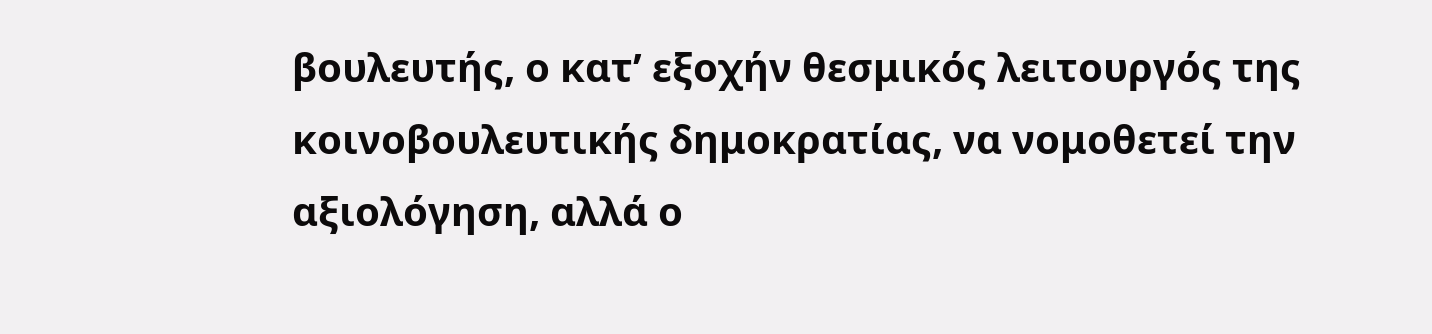βουλευτής, ο κατ’ εξοχήν θεσμικός λειτουργός της κοινοβουλευτικής δημοκρατίας, να νομοθετεί την αξιολόγηση, αλλά ο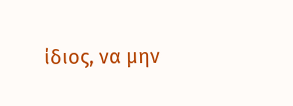ίδιος, να μην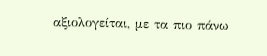αξιολογείται, με τα πιο πάνω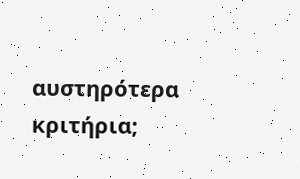αυστηρότερα κριτήρια;